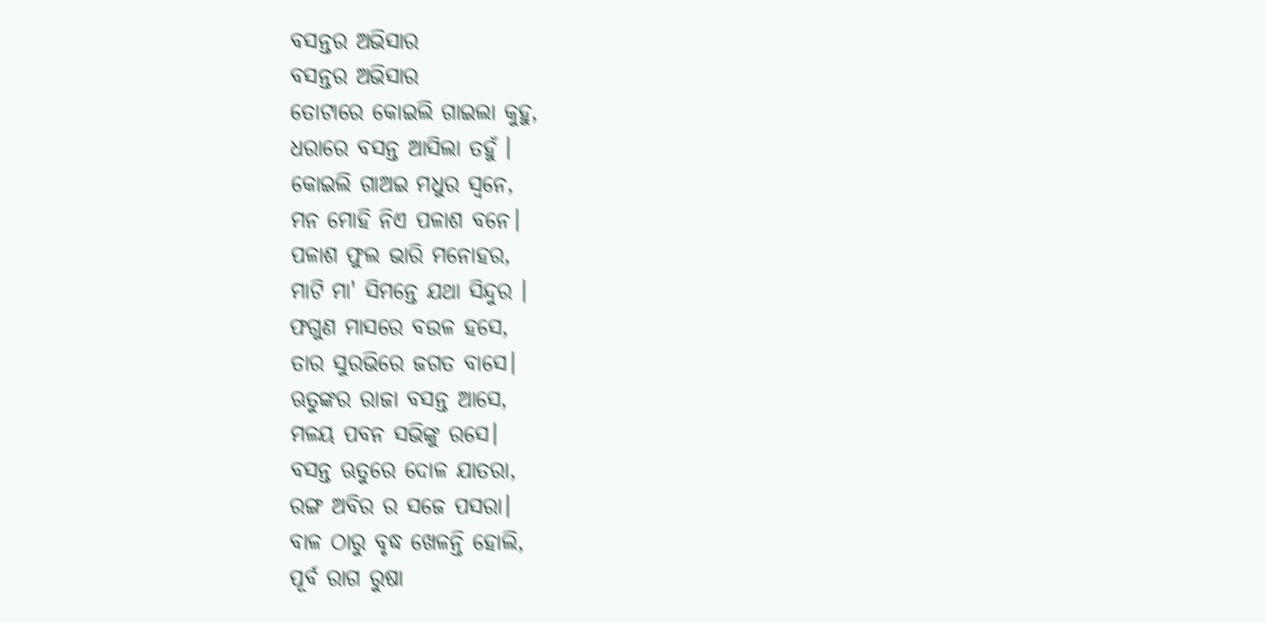ବସନ୍ତର ଅଭିସାର
ବସନ୍ତର ଅଭିସାର
ତୋଟାରେ କୋଇଲି ଗାଇଲା କୁହୁ,
ଧରାରେ ବସନ୍ତ ଆସିଲା ତହୁଁ ।
କୋଇଲି ଗାଅଇ ମଧୁର ସ୍ବନେ,
ମନ ମୋହି ନିଏ ପଳାଶ ବନେ।
ପଳାଶ ଫୁଲ ଭାରି ମନୋହର,
ମାଟି ମା' ସିମନ୍ତେ ଯଥା ସିନ୍ଦୁର ।
ଫଗୁଣ ମାସରେ ବଉଳ ହସେ,
ତାର ସୁରଭିରେ ଜଗତ ବାସେ।
ଋତୁଙ୍କର ରାଜା ବସନ୍ତ ଆସେ,
ମଳୟ ପବନ ସଭିଙ୍କୁ ରସେ।
ବସନ୍ତ ଋତୁରେ ଦୋଳ ଯାତରା,
ରଙ୍ଗ ଅବିର ର ସଜେ ପସରା।
ବାଳ ଠାରୁ ବୃଦ୍ଧ ଖେଳନ୍ତି ହୋଲି,
ପୂର୍ବ ରାଗ ରୁଷା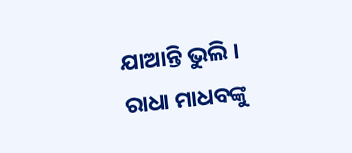ଯାଆନ୍ତି ଭୁଲି ।
ରାଧା ମାଧବଙ୍କୁ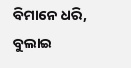ବିମାନେ ଧରି,
ବୁଲାଇ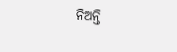ନିଅନ୍ତି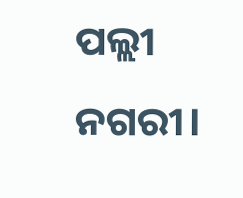ପଲ୍ଲୀ ନଗରୀ।